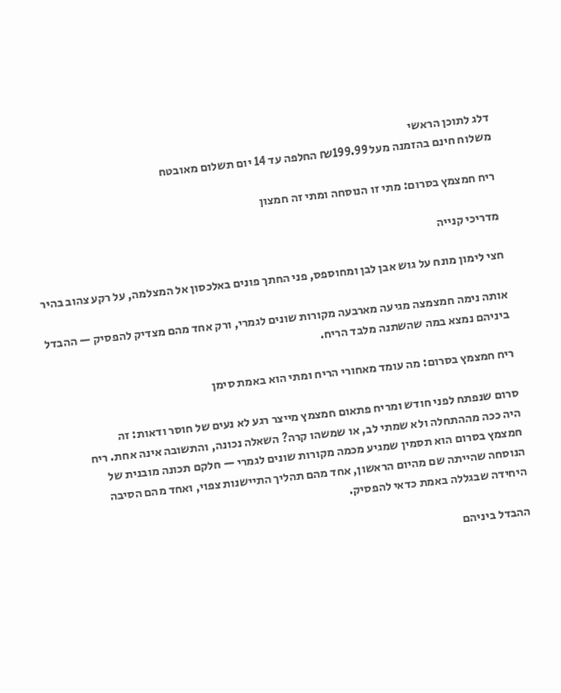דלג לתוכן הראשי
משלוח חינם בהזמנה מעל ₪199.99 החלפה עד 14 יום תשלום מאובטח

ריח חמצמץ בסרום: מתי זו הנוסחה ומתי זה חמצון

מדריכי קנייה

חצי לימון מונח על גוש אבן לבן ומחוספס, פני החתך פונים באלכסון אל המצלמה, על רקע צהוב בהיר

אותה נימה חמצמצה מגיעה מארבעה מקורות שונים לגמרי, ורק אחד מהם מצדיק להפסיק — ההבדל ביניהם נמצא במה שהשתנה מלבד הריח.

ריח חמצמץ בסרום: מה עומד מאחורי הריח ומתי הוא באמת סימן

סרום שנפתח לפני חודש ומריח פתאום חמצמץ מייצר רגע לא נעים של חוסר ודאות: זה
היה ככה מההתחלה ולא שמתי לב, או שמשהו קרה? השאלה נכונה, והתשובה אינה אחת. ריח
חמצמץ בסרום הוא תסמין שמגיע מכמה מקורות שונים לגמרי — חלקם תכונה מובנית של
הנוסחה שהייתה שם מהיום הראשון, אחד מהם תהליך התיישנות צפוי, ואחד מהם הסיבה
היחידה שבגללה באמת כדאי להפסיק.

ההבדל ביניהם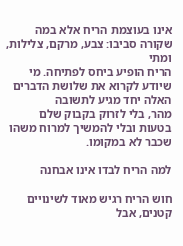אינו בעוצמת הריח אלא במה שקורה סביבו: צבע, מרקם, צלילות, ומתי
הריח הופיע ביחס לפתיחה. מי שיודע לקרוא את שלושת הדברים האלה יחד מגיע לתשובה
מהר, בלי לזרוק בקבוק שלם בטעות ובלי להמשיך למרוח משהו שכבר לא במקומו.

למה הריח לבדו אינו אבחנה

חוש הריח רגיש מאוד לשינויים קטנים, אבל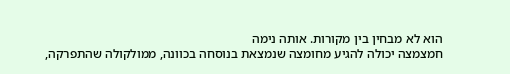הוא לא מבחין בין מקורות. אותה נימה
חמצמצה יכולה להגיע מחומצה שנמצאת בנוסחה בכוונה, ממולקולה שהתפרקה,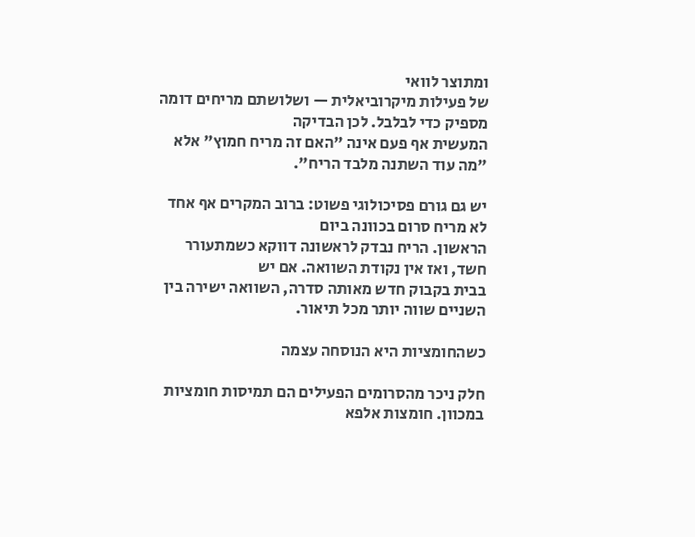ומתוצר לוואי
של פעילות מיקרוביאלית — ושלושתם מריחים דומה מספיק כדי לבלבל. לכן הבדיקה
המעשית אף פעם אינה "האם זה מריח חמוץ" אלא "מה עוד השתנה מלבד הריח".

יש גם גורם פסיכולוגי פשוט: ברוב המקרים אף אחד לא מריח סרום בכוונה ביום
הראשון. הריח נבדק לראשונה דווקא כשמתעורר חשד, ואז אין נקודת השוואה. אם יש
בבית בקבוק חדש מאותה סדרה, השוואה ישירה בין השניים שווה יותר מכל תיאור.

כשהחומציות היא הנוסחה עצמה

חלק ניכר מהסרומים הפעילים הם תמיסות חומציות במכוון. חומצות אלפא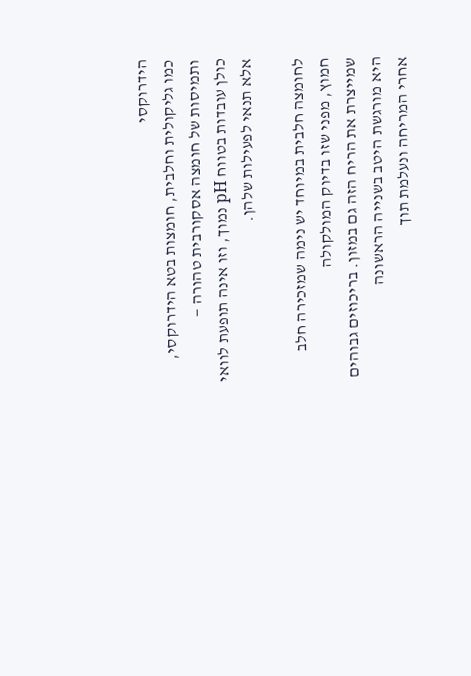הידרוקסי
כמו גליקולית וחלבית, חומצות בטא הידרוקסי, ותמיסות של חומצה אסקורבית טהורה —
כולן עובדות בטווח pH נמוך, וזו אינה תופעת לוואי אלא תנאי לפעילות שלהן.

לחומצה חלבית במיוחד יש נימה שמזכירה חלב חמוץ, מפני שזו בדיוק המולקולה
שמייצרת את הריח הזה גם במזון. בריכוזים גבוהים היא מורגשת היטב בשנייה הראשונה
אחרי המריחה ונעלמת תוך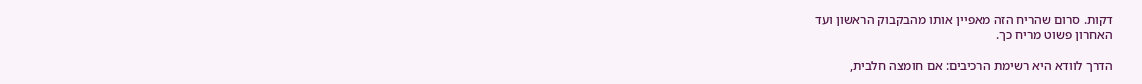דקות. סרום שהריח הזה מאפיין אותו מהבקבוק הראשון ועד
האחרון פשוט מריח כך.

הדרך לוודא היא רשימת הרכיבים: אם חומצה חלבית,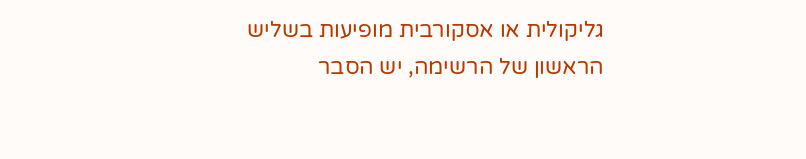גליקולית או אסקורבית מופיעות בשליש הראשון של הרשימה, יש הסבר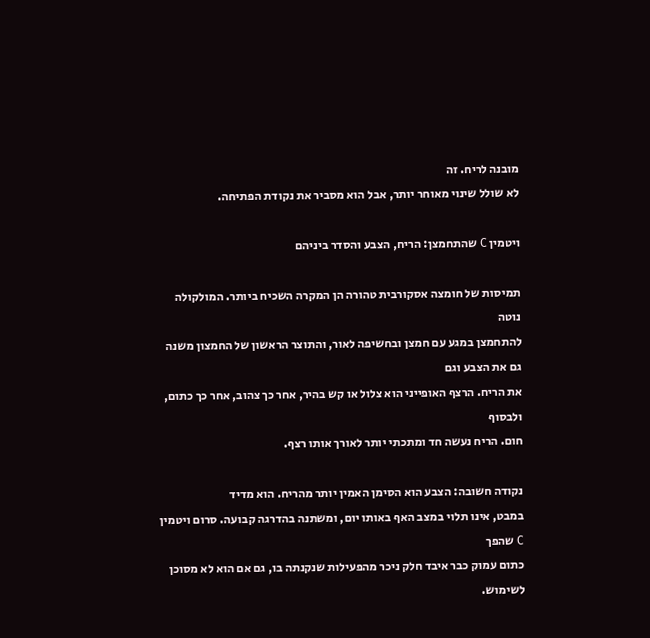מובנה לריח. זה
לא שולל שינוי מאוחר יותר, אבל הוא מסביר את נקודת הפתיחה.

ויטמין C שהתחמצן: הריח, הצבע והסדר ביניהם

תמיסות של חומצה אסקורבית טהורה הן המקרה השכיח ביותר. המולקולה נוטה
להתחמצן במגע עם חמצן ובחשיפה לאור, והתוצר הראשון של החמצון משנה גם את הצבע וגם
את הריח. הרצף האופייני הוא צלול או קש בהיר, אחר כך צהוב, אחר כך כתום, ולבסוף
חום. הריח נעשה חד ומתכתי יותר לאורך אותו רצף.

נקודה חשובה: הצבע הוא הסימן האמין יותר מהריח. הוא מדיד
במבט, אינו תלוי במצב האף באותו יום, ומשתנה בהדרגה קבועה. סרום ויטמין C שהפך
כתום עמוק כבר איבד חלק ניכר מהפעילות שנקנתה בו, גם אם הוא לא מסוכן לשימוש.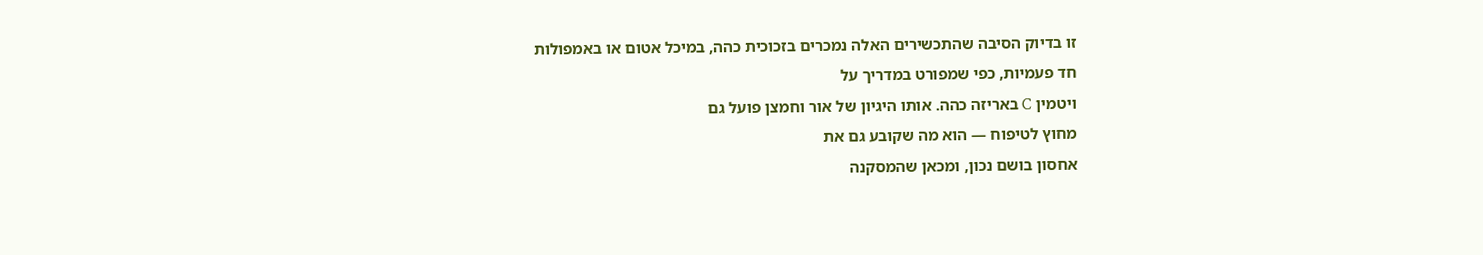זו בדיוק הסיבה שהתכשירים האלה נמכרים בזכוכית כהה, במיכל אטום או באמפולות
חד פעמיות, כפי שמפורט במדריך על
ויטמין C באריזה כהה. אותו היגיון של אור וחמצן פועל גם
מחוץ לטיפוח — הוא מה שקובע גם את
אחסון בושם נכון, ומכאן שהמסקנה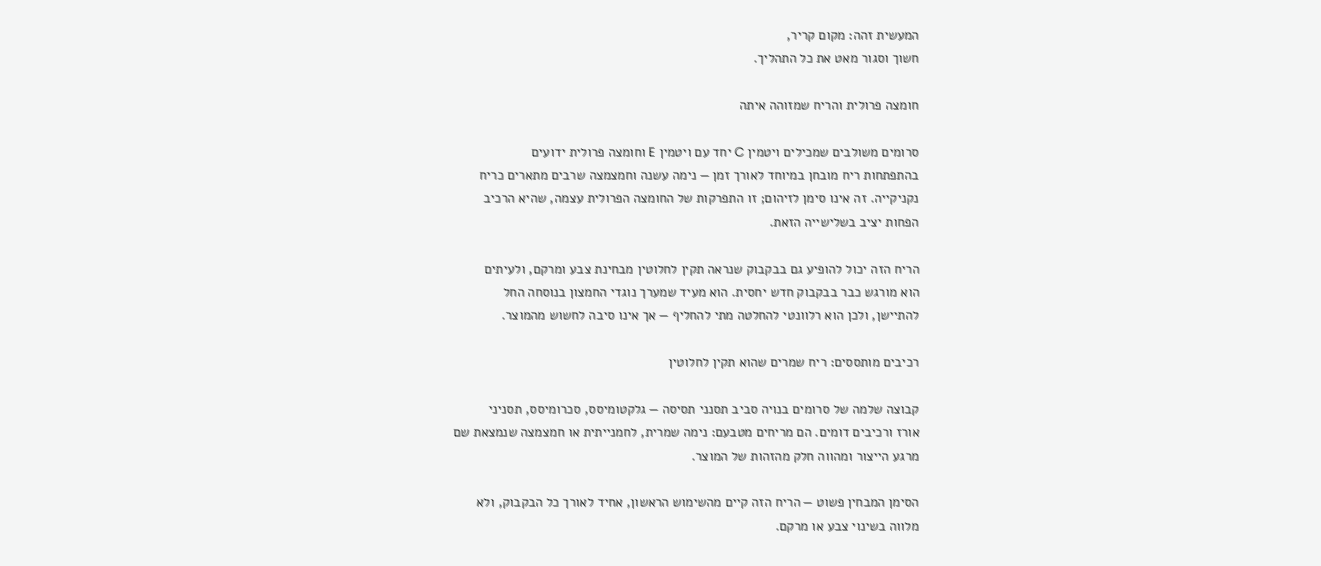המעשית זהה: מקום קריר,
חשוך וסגור מאט את כל התהליך.

חומצה פרולית והריח שמזוהה איתה

סרומים משולבים שמכילים ויטמין C יחד עם ויטמין E וחומצה פרולית ידועים
בהתפתחות ריח מובחן במיוחד לאורך זמן — נימה עשנה וחמצמצה שרבים מתארים כריח
נקניקייה. זה אינו סימן לזיהום; זו התפרקות של החומצה הפרולית עצמה, שהיא הרכיב
הפחות יציב בשלישייה הזאת.

הריח הזה יכול להופיע גם בבקבוק שנראה תקין לחלוטין מבחינת צבע ומרקם, ולעיתים
הוא מורגש כבר בבקבוק חדש יחסית. הוא מעיד שמערך נוגדי החמצון בנוסחה החל
להתיישן, ולכן הוא רלוונטי להחלטה מתי להחליף — אך אינו סיבה לחשוש מהמוצר.

רכיבים מותססים: ריח שמרים שהוא תקין לחלוטין

קבוצה שלמה של סרומים בנויה סביב תסנני תסיסה — גלקטומיסס, סכרומיסס, תסניני
אורז ורכיבים דומים. הם מריחים מטבעם: נימה שמרית, לחמנייתית או חמצמצה שנמצאת שם
מרגע הייצור ומהווה חלק מהזהות של המוצר.

הסימן המבחין פשוט — הריח הזה קיים מהשימוש הראשון, אחיד לאורך כל הבקבוק, ולא
מלווה בשינוי צבע או מרקם.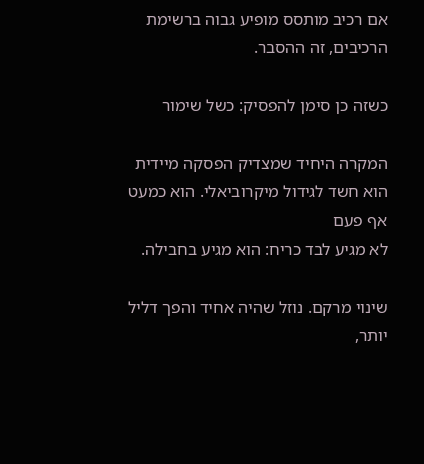אם רכיב מותסס מופיע גבוה ברשימת הרכיבים, זה ההסבר.

כשזה כן סימן להפסיק: כשל שימור

המקרה היחיד שמצדיק הפסקה מיידית הוא חשד לגידול מיקרוביאלי. הוא כמעט אף פעם
לא מגיע לבד כריח: הוא מגיע בחבילה.

שינוי מרקם. נוזל שהיה אחיד והפך דליל יותר,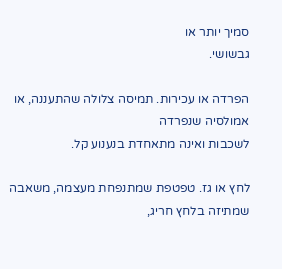סמיך יותר או
גבשושי.

הפרדה או עכירות. תמיסה צלולה שהתעננה, או אמולסיה שנפרדה
לשכבות ואינה מתאחדת בנענוע קל.

לחץ או גז. טפטפת שמתנפחת מעצמה, משאבה שמתיזה בלחץ חריג,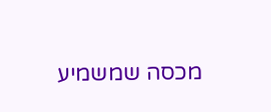מכסה שמשמיע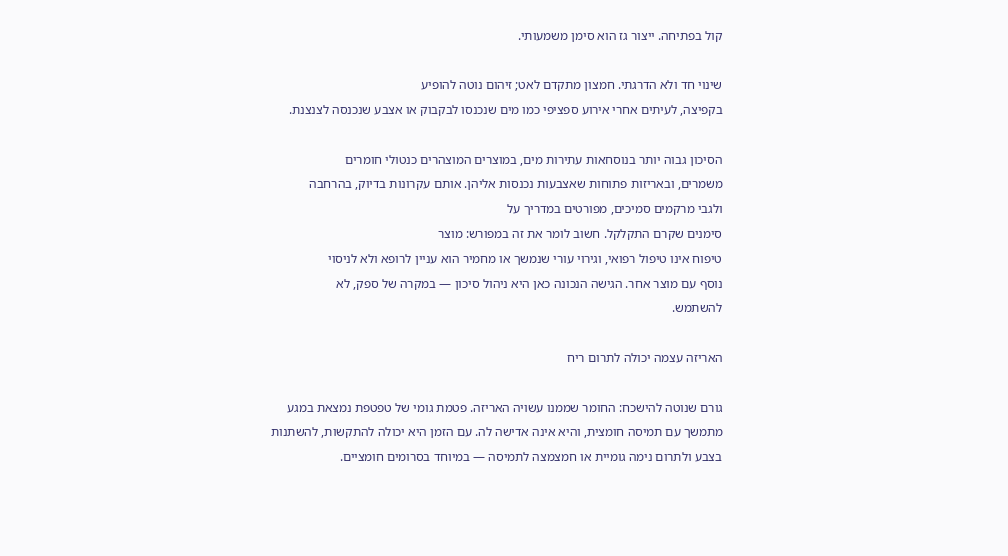קול בפתיחה. ייצור גז הוא סימן משמעותי.

שינוי חד ולא הדרגתי. חמצון מתקדם לאט; זיהום נוטה להופיע
בקפיצה, לעיתים אחרי אירוע ספציפי כמו מים שנכנסו לבקבוק או אצבע שנכנסה לצנצנת.

הסיכון גבוה יותר בנוסחאות עתירות מים, במוצרים המוצהרים כנטולי חומרים
משמרים, ובאריזות פתוחות שאצבעות נכנסות אליהן. אותם עקרונות בדיוק, בהרחבה
ולגבי מרקמים סמיכים, מפורטים במדריך על
סימנים שקרם התקלקל. חשוב לומר את זה במפורש: מוצר
טיפוח אינו טיפול רפואי, וגירוי עורי שנמשך או מחמיר הוא עניין לרופא ולא לניסוי
נוסף עם מוצר אחר. הגישה הנכונה כאן היא ניהול סיכון — במקרה של ספק, לא
להשתמש.

האריזה עצמה יכולה לתרום ריח

גורם שנוטה להישכח: החומר שממנו עשויה האריזה. פטמת גומי של טפטפת נמצאת במגע
מתמשך עם תמיסה חומצית, והיא אינה אדישה לה. עם הזמן היא יכולה להתקשות, להשתנות
בצבע ולתרום נימה גומיית או חמצמצה לתמיסה — במיוחד בסרומים חומציים.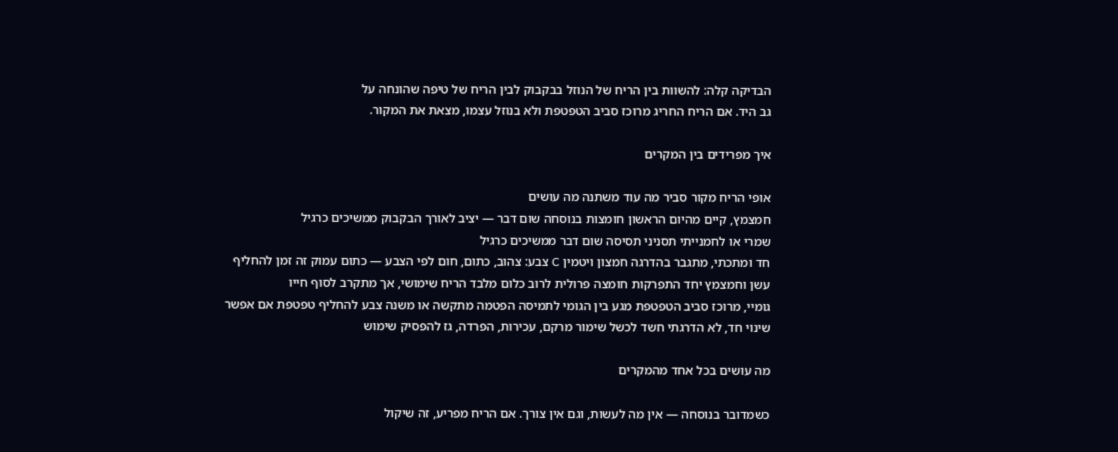הבדיקה קלה: להשוות בין הריח של הנוזל בבקבוק לבין הריח של טיפה שהונחה על
גב היד. אם הריח החריג מרוכז סביב הטפטפת ולא בנוזל עצמו, מצאת את המקור.

איך מפרידים בין המקרים

אופי הריח מקור סביר מה עוד משתנה מה עושים
חמצמץ, קיים מהיום הראשון חומצות בנוסחה שום דבר — יציב לאורך הבקבוק ממשיכים כרגיל
שמרי או לחמנייתי תסניני תסיסה שום דבר ממשיכים כרגיל
חד ומתכתי, מתגבר בהדרגה חמצון ויטמין C צבע: צהוב, כתום, חום לפי הצבע — כתום עמוק זה זמן להחליף
עשן וחמצמץ יחד התפרקות חומצה פרולית לרוב כלום מלבד הריח שימושי, אך מתקרב לסוף חייו
גומיי, מרוכז סביב הטפטפת מגע בין הגומי לתמיסה הפטמה מתקשה או משנה צבע להחליף טפטפת אם אפשר
שינוי חד, לא הדרגתי חשד לכשל שימור מרקם, עכירות, הפרדה, גז להפסיק שימוש

מה עושים בכל אחד מהמקרים

כשמדובר בנוסחה — אין מה לעשות, וגם אין צורך. אם הריח מפריע, זה שיקול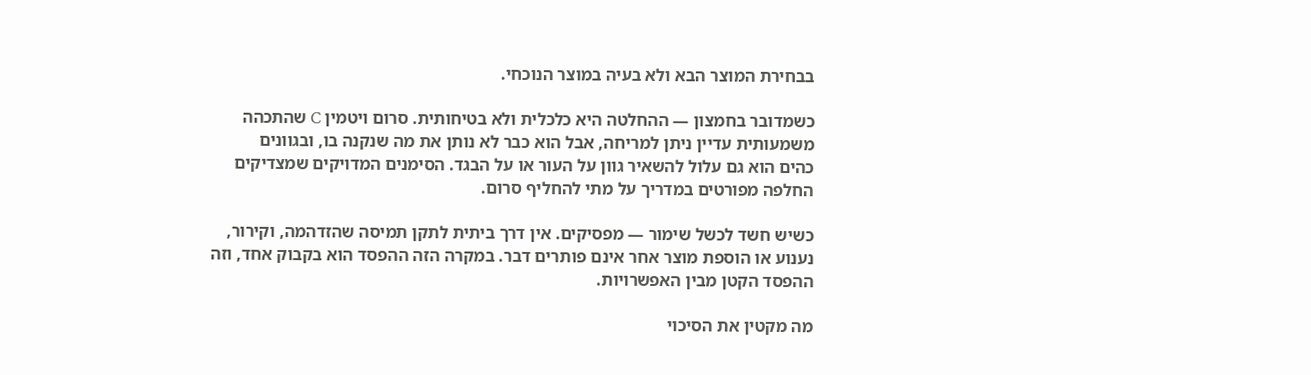בבחירת המוצר הבא ולא בעיה במוצר הנוכחי.

כשמדובר בחמצון — ההחלטה היא כלכלית ולא בטיחותית. סרום ויטמין C שהתכהה
משמעותית עדיין ניתן למריחה, אבל הוא כבר לא נותן את מה שנקנה בו, ובגוונים
כהים הוא גם עלול להשאיר גוון על העור או על הבגד. הסימנים המדויקים שמצדיקים
החלפה מפורטים במדריך על מתי להחליף סרום.

כשיש חשד לכשל שימור — מפסיקים. אין דרך ביתית לתקן תמיסה שהזדהמה, וקירור,
נענוע או הוספת מוצר אחר אינם פותרים דבר. במקרה הזה ההפסד הוא בקבוק אחד, וזה
ההפסד הקטן מבין האפשרויות.

מה מקטין את הסיכוי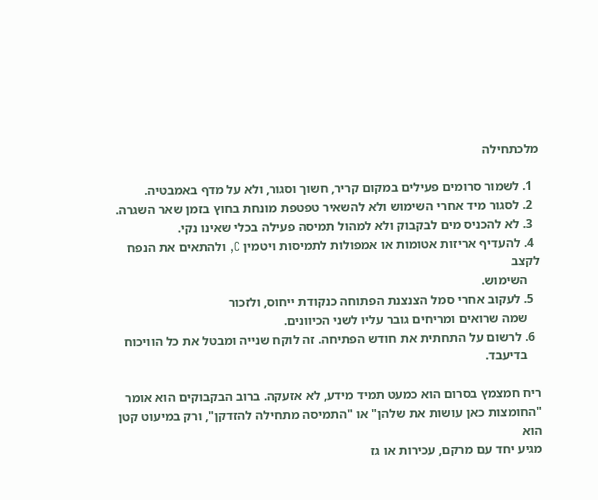מלכתחילה

  1. לשמור סרומים פעילים במקום קריר, חשוך וסגור, ולא על מדף באמבטיה.
  2. לסגור מיד אחרי השימוש ולא להשאיר טפטפת מונחת בחוץ בזמן שאר השגרה.
  3. לא להכניס מים לבקבוק ולא למהול תמיסה פעילה בכלי שאינו נקי.
  4. להעדיף אריזות אטומות או אמפולות לתמיסות ויטמין C, ולהתאים את הנפח לקצב
    השימוש.
  5. לעקוב אחרי סמל הצנצנת הפתוחה כנקודת ייחוס, ולזכור
    שמה שרואים ומריחים גובר עליו לשני הכיוונים.
  6. לרשום על התחתית את חודש הפתיחה. זה לוקח שנייה ומבטל את כל הוויכוח
    בדיעבד.

ריח חמצמץ בסרום הוא כמעט תמיד מידע, לא אזעקה. ברוב הבקבוקים הוא אומר
"החומצות כאן עושות את שלהן" או "התמיסה מתחילה להזדקן", ורק במיעוט קטן הוא
מגיע יחד עם מרקם, עכירות או גז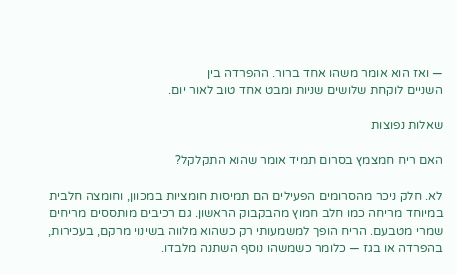— ואז הוא אומר משהו אחד ברור. ההפרדה בין
השניים לוקחת שלושים שניות ומבט אחד טוב לאור יום.

שאלות נפוצות

האם ריח חמצמץ בסרום תמיד אומר שהוא התקלקל?

לא. חלק ניכר מהסרומים הפעילים הם תמיסות חומציות במכוון, וחומצה חלבית במיוחד מריחה כמו חלב חמוץ מהבקבוק הראשון. גם רכיבים מותססים מריחים שמרי מטבעם. הריח הופך למשמעותי רק כשהוא מלווה בשינוי מרקם, בעכירות, בהפרדה או בגז — כלומר כשמשהו נוסף השתנה מלבדו.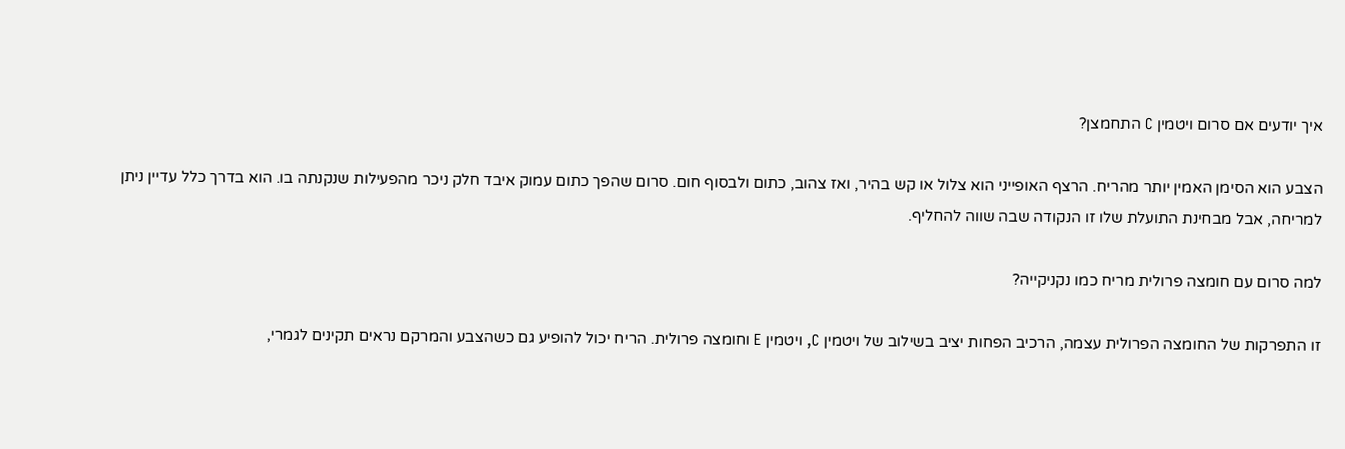איך יודעים אם סרום ויטמין C התחמצן?

הצבע הוא הסימן האמין יותר מהריח. הרצף האופייני הוא צלול או קש בהיר, ואז צהוב, כתום ולבסוף חום. סרום שהפך כתום עמוק איבד חלק ניכר מהפעילות שנקנתה בו. הוא בדרך כלל עדיין ניתן למריחה, אבל מבחינת התועלת שלו זו הנקודה שבה שווה להחליף.

למה סרום עם חומצה פרולית מריח כמו נקניקייה?

זו התפרקות של החומצה הפרולית עצמה, הרכיב הפחות יציב בשילוב של ויטמין C, ויטמין E וחומצה פרולית. הריח יכול להופיע גם כשהצבע והמרקם נראים תקינים לגמרי,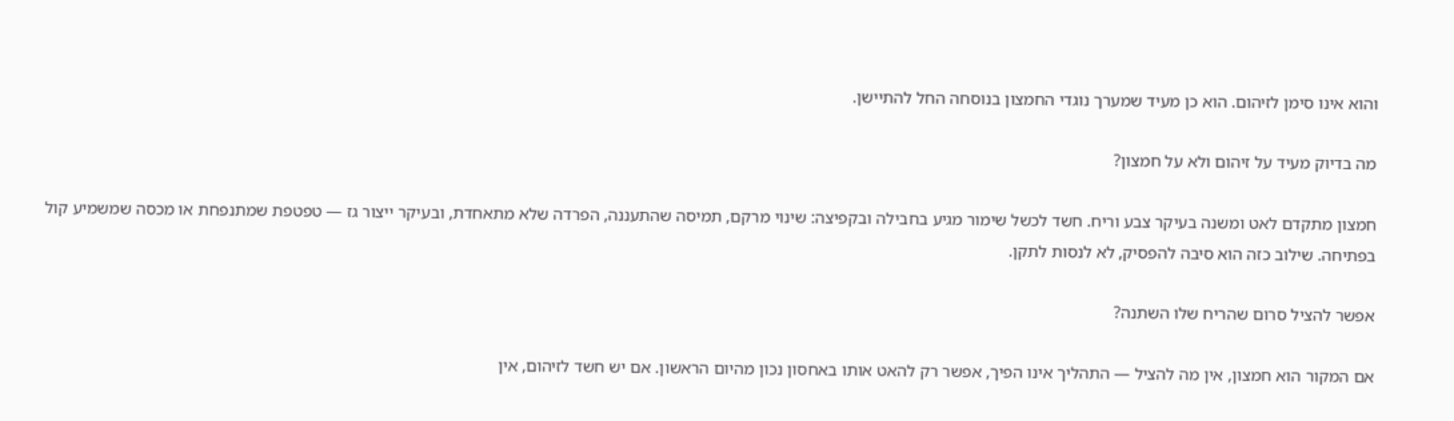והוא אינו סימן לזיהום. הוא כן מעיד שמערך נוגדי החמצון בנוסחה החל להתיישן.

מה בדיוק מעיד על זיהום ולא על חמצון?

חמצון מתקדם לאט ומשנה בעיקר צבע וריח. חשד לכשל שימור מגיע בחבילה ובקפיצה: שינוי מרקם, תמיסה שהתעננה, הפרדה שלא מתאחדת, ובעיקר ייצור גז — טפטפת שמתנפחת או מכסה שמשמיע קול בפתיחה. שילוב כזה הוא סיבה להפסיק, לא לנסות לתקן.

אפשר להציל סרום שהריח שלו השתנה?

אם המקור הוא חמצון, אין מה להציל — התהליך אינו הפיך, אפשר רק להאט אותו באחסון נכון מהיום הראשון. אם יש חשד לזיהום, אין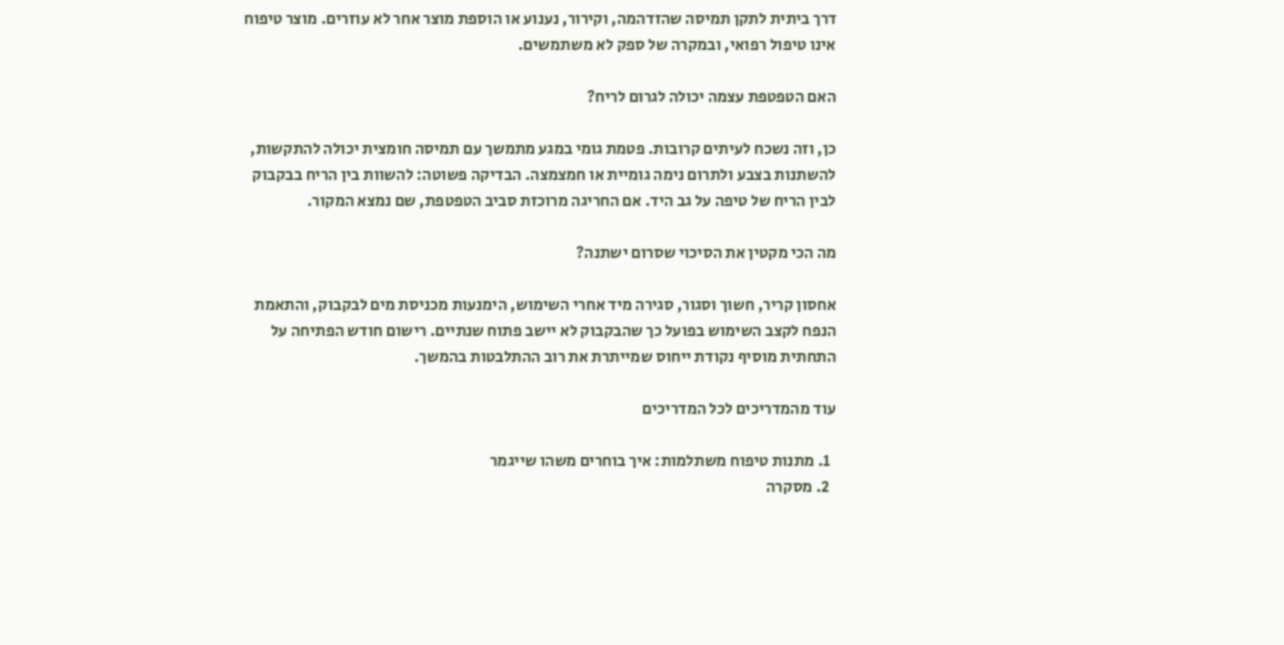דרך ביתית לתקן תמיסה שהזדהמה, וקירור, נענוע או הוספת מוצר אחר לא עוזרים. מוצר טיפוח אינו טיפול רפואי, ובמקרה של ספק לא משתמשים.

האם הטפטפת עצמה יכולה לגרום לריח?

כן, וזה נשכח לעיתים קרובות. פטמת גומי במגע מתמשך עם תמיסה חומצית יכולה להתקשות, להשתנות בצבע ולתרום נימה גומיית או חמצמצה. הבדיקה פשוטה: להשוות בין הריח בבקבוק לבין הריח של טיפה על גב היד. אם החריגה מרוכזת סביב הטפטפת, שם נמצא המקור.

מה הכי מקטין את הסיכוי שסרום ישתנה?

אחסון קריר, חשוך וסגור, סגירה מיד אחרי השימוש, הימנעות מכניסת מים לבקבוק, והתאמת הנפח לקצב השימוש בפועל כך שהבקבוק לא יישב פתוח שנתיים. רישום חודש הפתיחה על התחתית מוסיף נקודת ייחוס שמייתרת את רוב ההתלבטות בהמשך.

עוד מהמדריכים לכל המדריכים

  1. מתנות טיפוח משתלמות: איך בוחרים משהו שייגמר
  2. מסקרה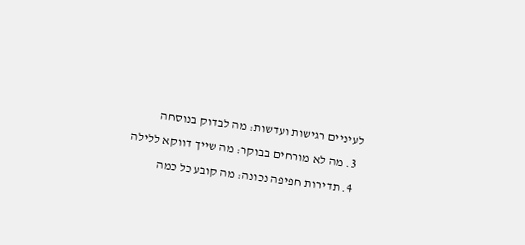לעיניים רגישות ועדשות: מה לבדוק בנוסחה
  3. מה לא מורחים בבוקר: מה שייך דווקא ללילה
  4. תדירות חפיפה נכונה: מה קובע כל כמה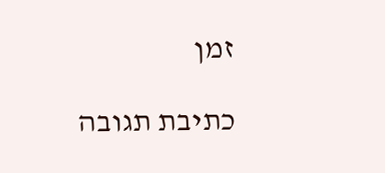זמן

כתיבת תגובה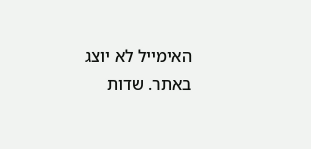האימייל לא יוצג באתר. שדות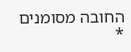החובה מסומנים *